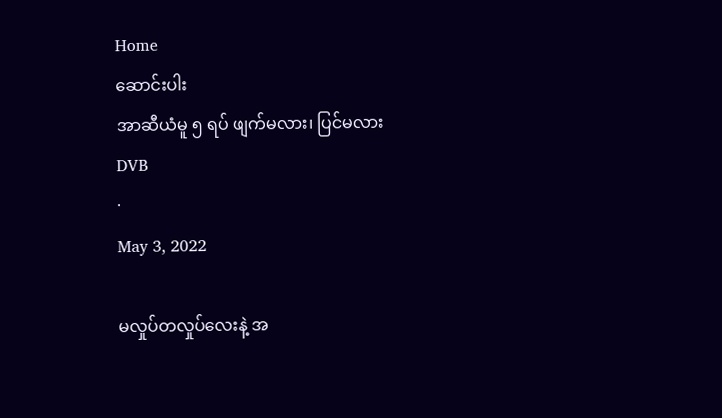Home
ဆောင်းပါး
အာဆီယံမူ ၅ ရပ် ဖျက်မလား၊ ပြင်မလား
DVB
·
May 3, 2022

မလှုပ်တလှုပ်လေးနဲ့ အ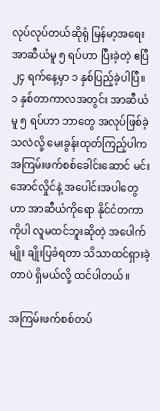လုပ်လုပ်တယ်ဆိုရုံ မြန်မာ့အရေး အာဆီယံမူ ၅ ရပ်ဟာ ပြီးခဲ့တဲ့ ဧပြီ ၂၄ ရက်နေ့မှာ ၁ နှစ်ပြည့်ခဲ့ပါပြီ။ ၁ နှစ်တာကာလအတွင်း အာဆီယံမူ ၅ ရပ်ဟာ ဘာတွေ အလုပ်ဖြစ်ခဲ့သလဲလို့ မေးခွန်းထုတ်ကြည့်ပါက အကြမ်းဖက်စစ်ခေါင်းဆောင် မင်းအောင်လှိုင်နဲ့ အပေါင်းအပါတွေဟာ အာဆီယံကိုရော နိုင်ငံတကာကိုပါ လူမထင်ဘူးဆိုတဲ့ အပေါက်မျိုး ချိုးပြခံရတာ သိသာထင်ရှားခဲ့တာပဲ ရှိမယ်လို့ ထင်ပါတယ်။

အကြမ်းဖက်စစ်တပ်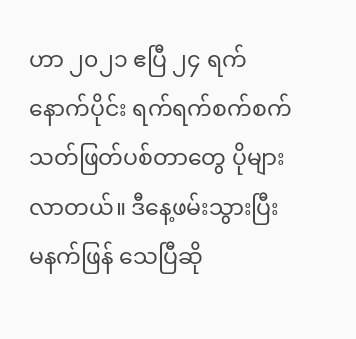ဟာ ၂၀၂၁ ဧပြီ ၂၄ ရက် နောက်ပိုင်း ရက်ရက်စက်စက် သတ်ဖြတ်ပစ်တာတွေ ပိုများလာတယ်။ ဒီနေ့ဖမ်းသွားပြီး မနက်ဖြန် သေပြီဆို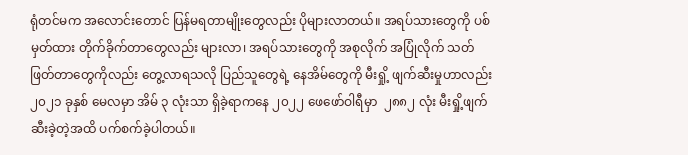ရုံတင်မက အလောင်းတောင် ပြန်မရတာမျိုးတွေလည်း ပိုများလာတယ်။ အရပ်သားတွေကို ပစ်မှတ်ထား တိုက်ခိုက်တာတွေလည်း များလာ၊ အရပ်သားတွေကို အစုလိုက် အပြုံလိုက် သတ်ဖြတ်တာတွေကိုလည်း တွေ့လာရသလို ပြည်သူတွေရဲ့ နေအိမ်တွေကို မီးရှို့ ဖျက်ဆီးမှုဟာလည်း ၂၀၂၁ ခုနှစ် မေလမှာ အိမ် ၃ လုံးသာ ရှိခဲ့ရာကနေ ၂၀၂၂ ဖေဖော်ဝါရီမှာ  ၂၈၈၂ လုံး မီးရှို့ဖျက်ဆီးခဲ့တဲ့အထိ ပက်စက်ခဲ့ပါတယ်။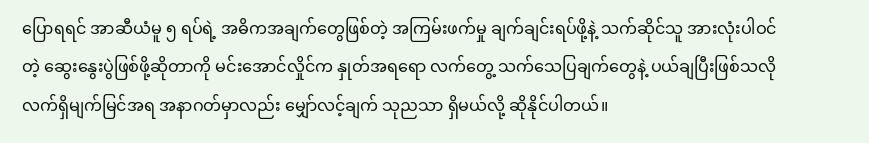ပြောရရင် အာဆီယံမူ ၅ ရပ်ရဲ့ အဓိကအချက်တွေဖြစ်တဲ့ အကြမ်းဖက်မှု ချက်ချင်းရပ်ဖို့နဲ့ သက်ဆိုင်သူ အားလုံးပါဝင်တဲ့ ဆွေးနွေးပွဲဖြစ်ဖို့ဆိုတာကို မင်းအောင်လှိုင်က နှုတ်အရရော လက်တွေ့ သက်သေပြချက်တွေနဲ့ ပယ်ချပြီးဖြစ်သလို လက်ရှိမျက်မြင်အရ အနာဂတ်မှာလည်း မျှော်လင့်ချက် သုညသာ ရှိမယ်လို့ ဆိုနိုင်ပါတယ်။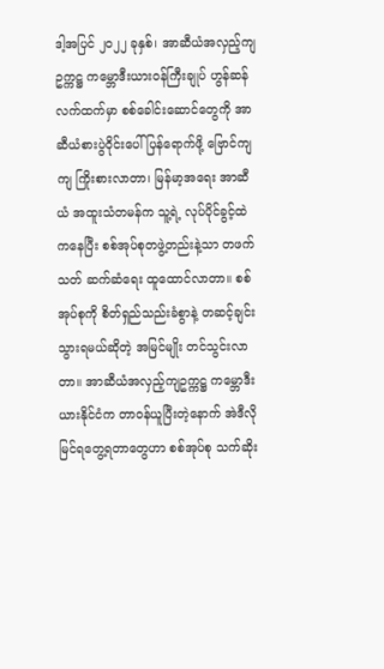ဒါ့အပြင် ၂၀၂၂ ခုနှစ်၊ အာဆီယံအလှည့်ကျဥက္ကဋ္ဌ ကမ္ဘောဒီးယားဝန်ကြီးချုပ် ဟွန်ဆန်လက်ထက်မှာ စစ်ခေါင်းဆောင်တွေကို အာဆီယံစားပွဲဝိုင်းပေါ် ပြန်ရောက်ဖို့ ဗြောင်ကျကျ ကြိုးစားလာတာ၊ မြန်မာ့အရေး အာဆီယံ အထူးသံတမန်က သူ့ရဲ့ လုပ်ပိုင်ခွင့်ထဲကနေပြီး စစ်အုပ်စုတဖွဲ့တည်းနဲ့သာ တဖက်သတ် ဆက်ဆံရေး ထူထောင်လာတာ။ စစ်အုပ်စုကို စိတ်ရှည်သည်းခံစွာနဲ့ တဆင့်ချင်း သွားရမယ်ဆိုတဲ့ အမြင်မျိုး တင်သွင်းလာတာ။ အာဆီယံအလှည့်ကျဥက္ကဋ္ဌ ကမ္ဘောဒီးယားနိုင်ငံက တာဝန်ယူပြီးတဲ့နောက် အဲဒီလို မြင်ရတွေ့ရတာတွေဟာ စစ်အုပ်စု သက်ဆိုး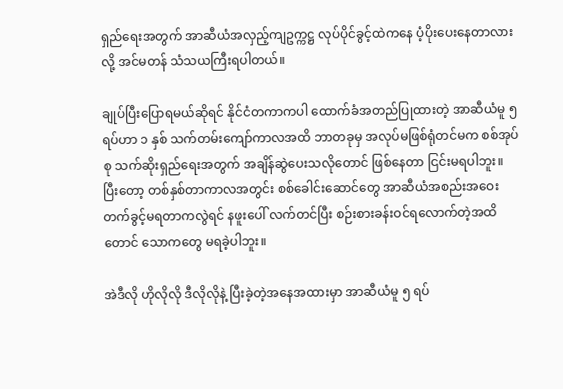ရှည်ရေးအတွက် အာဆီယံအလှည့်ကျဥက္ကဋ္ဌ လုပ်ပိုင်ခွင့်ထဲကနေ ပံ့ပိုးပေးနေတာလားလို့ အင်မတန် သံသယကြီးရပါတယ်။

ချုပ်ပြီးပြောရမယ်ဆိုရင် နိုင်ငံတကာကပါ ထောက်ခံအတည်ပြုထားတဲ့ အာဆီယံမူ ၅ ရပ်ဟာ ၁ နှစ် သက်တမ်းကျော်ကာလအထိ ဘာတခုမှ အလုပ်မဖြစ်ရုံတင်မက စစ်အုပ်စု သက်ဆိုးရှည်ရေးအတွက် အချိန်ဆွဲပေးသလိုတောင် ဖြစ်နေတာ ငြင်းမရပါဘူး။ ပြီးတော့ တစ်နှစ်တာကာလအတွင်း စစ်ခေါင်းဆောင်တွေ အာဆီယံအစည်းအဝေး တက်ခွင့်မရတာကလွဲရင် နဖူးပေါ် လက်တင်ပြီး စဉ်းစားခန်းဝင်ရလောက်တဲ့အထိတောင် သောကတွေ မရခဲ့ပါဘူး။

အဲဒီလို ဟိုလိုလို ဒီလိုလိုနဲ့ ပြီးခဲ့တဲ့အနေအထားမှာ အာဆီယံမူ ၅ ရပ်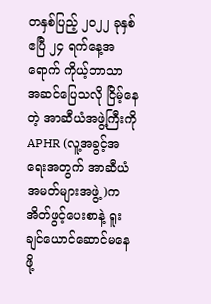တနှစ်ပြည့် ၂၀၂၂ ခုနှစ် ဧပြီ ၂၄ ရက်နေ့အရောက် ကိုယ့်ဘာသာ အဆင်ပြေသလို ငြိမ့်နေတဲ့ အာဆီယံအဖွဲ့ကြီးကို APHR (လူ့အခွင့်အရေးအတွက် အာဆီယံအမတ်များအဖွဲ့)က အိတ်ဖွင့်ပေးစာနဲ့ ရူးချင်ယောင်ဆောင်မနေဖို့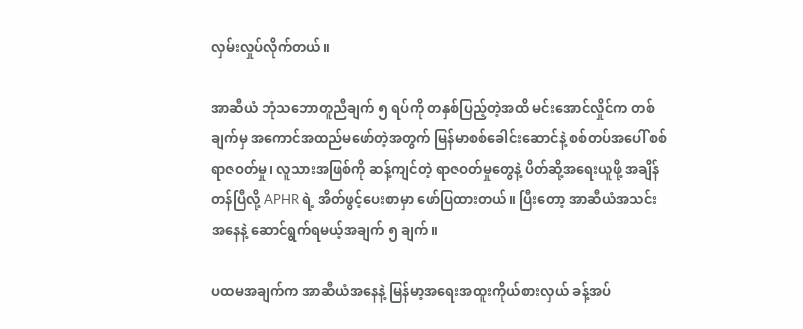လှမ်းလှုပ်လိုက်တယ်။

အာဆီယံ ဘုံသဘောတူညီချက် ၅ ရပ်ကို တနှစ်ပြည့်တဲ့အထိ မင်းအောင်လှိုင်က တစ်ချက်မှ အကောင်အထည်မဖော်တဲ့အတွက် မြန်မာစစ်ခေါင်းဆောင်နဲ့ စစ်တပ်အပေါ် စစ်ရာဇဝတ်မှု၊ လူသားအဖြစ်ကို ဆန့်ကျင်တဲ့ ရာဇဝတ်မှုတွေနဲ့ ပိတ်ဆို့အရေးယူဖို့ အချိန်တန်ပြီလို့ APHR ရဲ့ အိတ်ဖွင့်ပေးစာမှာ ဖော်ပြထားတယ်။ ပြီးတော့ အာဆီယံအသင်းအနေနဲ့ ဆောင်ရွက်ရမယ့်အချက် ၅ ချက်။

ပထမအချက်က အာဆီယံအနေနဲ့ မြန်မာ့အရေးအထူးကိုယ်စားလှယ် ခန့်အပ်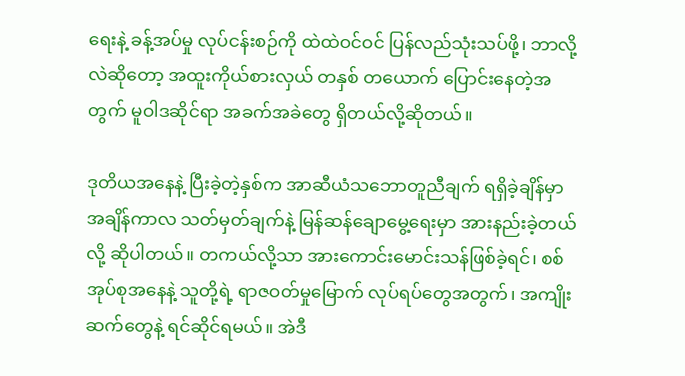ရေးနဲ့ ခန့်အပ်မှု လုပ်ငန်းစဉ်ကို ထဲထဲဝင်ဝင် ပြန်လည်သုံးသပ်ဖို့၊ ဘာလို့လဲဆိုတော့ အထူးကိုယ်စားလှယ် တနှစ် တယောက် ပြောင်းနေတဲ့အတွက် မူဝါဒဆိုင်ရာ အခက်အခဲတွေ ရှိတယ်လို့ဆိုတယ်။

ဒုတိယအနေနဲ့ ပြီးခဲ့တဲ့နှစ်က အာဆီယံသဘောတူညီချက် ရရှိခဲ့ချိန်မှာ အချိန်ကာလ သတ်မှတ်ချက်နဲ့ မြန်ဆန်ချောမွေ့ရေးမှာ အားနည်းခဲ့တယ်လို့ ဆိုပါတယ်။ တကယ်လို့သာ အားကောင်းမောင်းသန်ဖြစ်ခဲ့ရင်၊ စစ်အုပ်စုအနေနဲ့ သူတို့ရဲ့ ရာဇဝတ်မှုမြောက် လုပ်ရပ်တွေအတွက်၊ အကျိုးဆက်တွေနဲ့ ရင်ဆိုင်ရမယ်။ အဲဒီ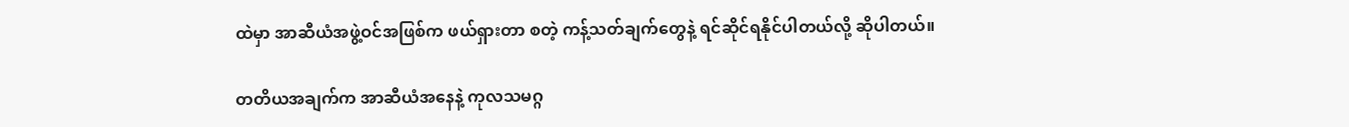ထဲမှာ အာဆီယံအဖွဲ့ဝင်အဖြစ်က ဖယ်ရှားတာ စတဲ့ ကန့်သတ်ချက်တွေနဲ့ ရင်ဆိုင်ရနိုင်ပါတယ်လို့ ဆိုပါတယ်။

တတိယအချက်က အာဆီယံအနေနဲ့ ကုလသမဂ္ဂ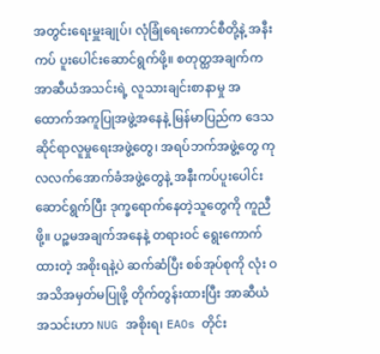အတွင်းရေးမှူးချုပ်၊ လုံခြုံရေးကောင်စီတို့နဲ့ အနီးကပ် ပူးပေါင်းဆောင်ရွက်ဖို့။ စတုတ္ထအချက်က အာဆီယံအသင်းရဲ့ လူသားချင်းစာနာမှု အထောက်အကူပြုအဖွဲ့အနေနဲ့ မြန်မာပြည်က ဒေသဆိုင်ရာလူမှုရေးအဖွဲ့တွေ၊ အရပ်ဘက်အဖွဲ့တွေ ကုလလက်အောက်ခံအဖွဲ့တွေနဲ့ အနီးကပ်ပူးပေါင်းဆောင်ရွက်ပြီး ဒုက္ခရောက်နေတဲ့သူတွေကို ကူညီဖို့။ ပဉ္စမအချက်အနေနဲ့ တရားဝင် ရွေးကောက်ထားတဲ့ အစိုးရနဲ့ပဲ ဆက်ဆံပြီး စစ်အုပ်စုကို လုံး ဝအသိအမှတ်မပြုဖို့ တိုက်တွန်းထားပြီး အာဆီယံအသင်းဟာ NUG အစိုးရ၊ EAOs တိုင်း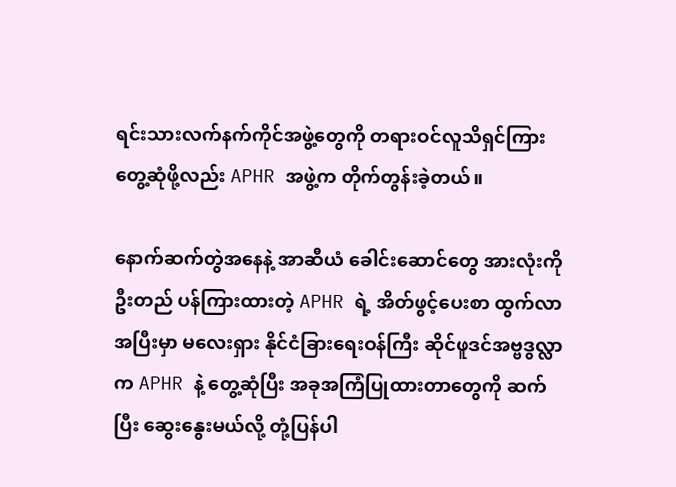ရင်းသားလက်နက်ကိုင်အဖွဲ့တွေကို တရားဝင်လူသိရှင်ကြား တွေ့ဆုံဖို့လည်း APHR အဖွဲ့က တိုက်တွန်းခဲ့တယ်။

နောက်ဆက်တွဲအနေနဲ့ အာဆီယံ ခေါင်းဆောင်တွေ အားလုံးကို ဦးတည် ပန်ကြားထားတဲ့ APHR ရဲ့ အိတ်ဖွင့်ပေးစာ ထွက်လာအပြီးမှာ မလေးရှား နိုင်ငံခြားရေးဝန်ကြီး ဆိုင်ဖူဒင်အဗ္ဗဒွလ္လာက APHR နဲ့ တွေ့ဆုံပြီး အခုအကြံပြုထားတာတွေကို ဆက်ပြီး ဆွေးနွေးမယ်လို့ တုံ့ပြန်ပါ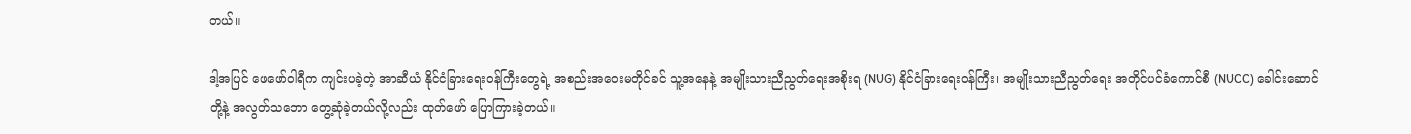တယ်။

ဒါ့အပြင် ဖေဖော်ဝါရီက ကျင်းပခဲ့တဲ့ အာဆီယံ နိုင်ငံခြားရေးဝန်ကြီးတွေရဲ့ အစည်းအဝေးမတိုင်ခင် သူ့အနေနဲ့ အမျိုးသားညီညွတ်ရေးအစိုးရ (NUG) နိုင်ငံခြားရေးဝန်ကြီး၊ အမျိုးသားညီညွတ်ရေး အတိုင်ပင်ခံကောင်စီ (NUCC) ခေါင်းဆောင်တို့နဲ့ အလွတ်သဘော တွေ့ဆုံခဲ့တယ်လို့လည်း ထုတ်ဖော် ပြောကြားခဲ့တယ်။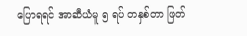ပြောရရင် အာဆီယံမူ ၅ ရပ် တနှစ်တာ ဖြတ်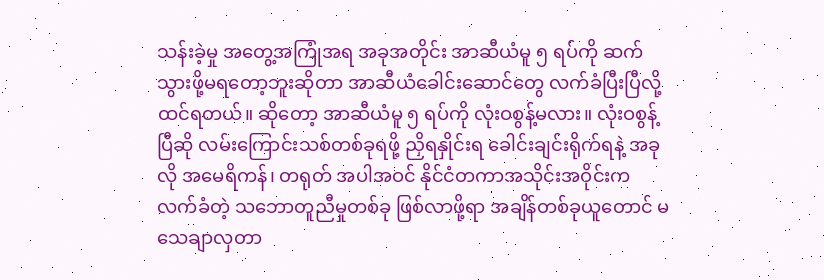သန်းခဲ့မှု အတွေ့အကြုံအရ အခုအတိုင်း အာဆီယံမူ ၅ ရပ်ကို ဆက်သွားဖို့မရတော့ဘူးဆိုတာ အာဆီယံခေါင်းဆောင်တွေ လက်ခံပြီးပြီလို့ ထင်ရတယ်။ ဆိုတော့ အာဆီယံမူ ၅ ရပ်ကို လုံးဝစွန့်မလား။ လုံးဝစွန့်ပြီဆို လမ်းကြောင်းသစ်တစ်ခုရဖို့ ညှိရနှိုင်းရ ခေါင်းချင်းရိုက်ရနဲ့ အခုလို အမေရိကန်၊ တရုတ် အပါအဝင် နိုင်ငံတကာအသိုင်းအဝိုင်းက လက်ခံတဲ့ သဘောတူညီမှုတစ်ခု ဖြစ်လာဖို့ရာ အချိန်တစ်ခုယူတောင် မသေချာလှတာ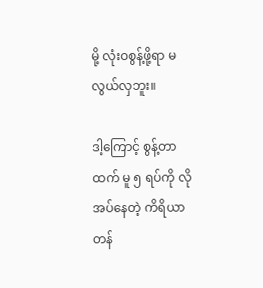မို့ လုံးဝစွန့်ဖို့ရာ မလွယ်လှဘူး။

ဒါ့ကြောင့် စွန့်တာထက် မူ ၅ ရပ်ကို လိုအပ်နေတဲ့ ကိရိယာတန်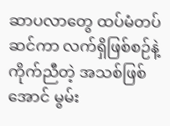ဆာပလာတွေ ထပ်မံတပ်ဆင်ကာ လက်ရှိဖြစ်စဉ်နဲ့ ကိုက်ညီတဲ့ အသစ်ဖြစ်အောင် မွမ်း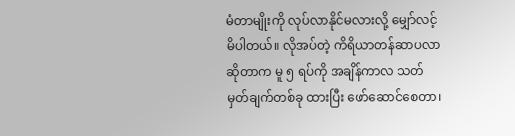မံတာမျိုးကို လုပ်လာနိုင်မလားလို့ မျှော်လင့်မိပါတယ်။ လိုအပ်တဲ့ ကိရိယာတန်ဆာပလာ ဆိုတာက မူ ၅ ရပ်ကို အချိန်ကာလ သတ်မှတ်ချက်တစ်ခု ထားပြီး ဖော်ဆောင်စေတာ၊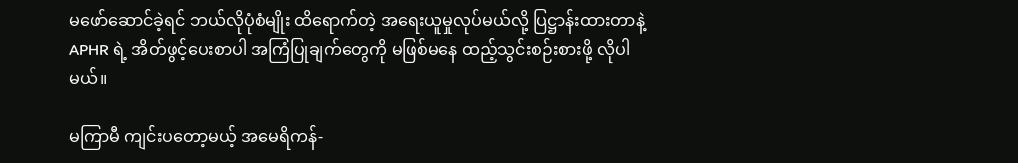မဖော်ဆောင်ခဲ့ရင် ဘယ်လိုပုံစံမျိုး ထိရောက်တဲ့ အရေးယူမှုလုပ်မယ်လို့ ပြဋ္ဌာန်းထားတာနဲ့ APHR ရဲ့ အိတ်ဖွင့်ပေးစာပါ အကြံပြုချက်တွေကို မဖြစ်မနေ ထည့်သွင်းစဉ်းစားဖို့ လိုပါမယ်။

မကြာမီ ကျင်းပတော့မယ့် အမေရိကန်-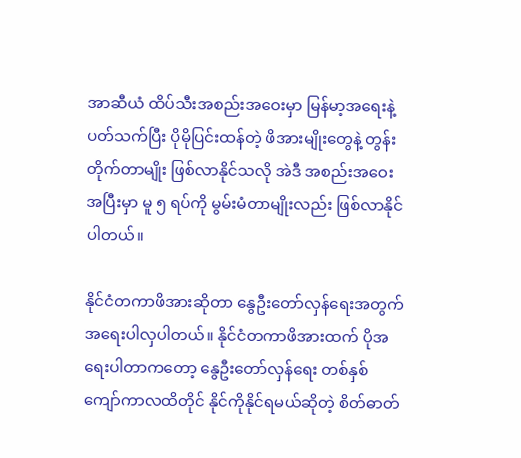အာဆီယံ ထိပ်သီးအစည်းအဝေးမှာ မြန်မာ့အရေးနဲ့ ပတ်သက်ပြီး ပိုမိုပြင်းထန်တဲ့ ဖိအားမျိုးတွေနဲ့ တွန်းတိုက်တာမျိုး ဖြစ်လာနိုင်သလို အဲဒီ အစည်းအဝေးအပြီးမှာ မူ ၅ ရပ်ကို မွမ်းမံတာမျိုးလည်း ဖြစ်လာနိုင်ပါတယ်။

နိုင်ငံတကာဖိအားဆိုတာ နွေဦးတော်လှန်ရေးအတွက် အရေးပါလှပါတယ်။ နိုင်ငံတကာဖိအားထက် ပိုအရေးပါတာကတော့ နွေဦးတော်လှန်ရေး တစ်နှစ်ကျော်ကာလထိတိုင် နိုင်ကိုနိုင်ရမယ်ဆိုတဲ့ စိတ်ဓာတ်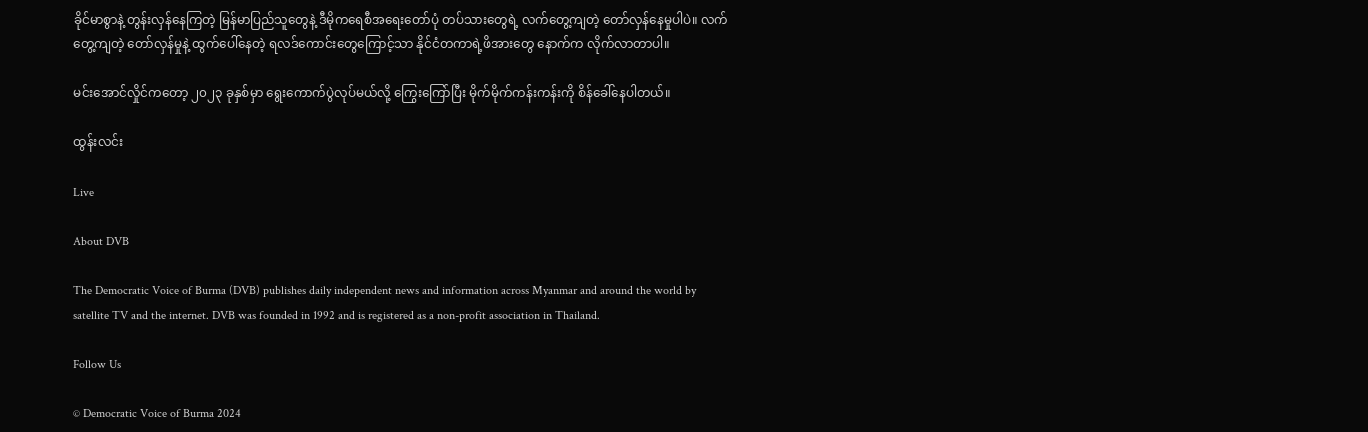ခိုင်မာစွာနဲ့ တွန်းလှန်နေကြတဲ့ မြန်မာပြည်သူတွေနဲ့ ဒီမိုကရေစီအရေးတော်ပုံ တပ်သားတွေရဲ့ လက်တွေ့ကျတဲ့ တော်လှန်နေမှုပါပဲ။ လက်တွေ့ကျတဲ့ တော်လှန်မှုနဲ့ ထွက်ပေါ်နေတဲ့ ရလဒ်ကောင်းတွေကြောင့်သာ နိုင်ငံတကာရဲ့ဖိအားတွေ နောက်က လိုက်လာတာပါ။

မင်းအောင်လှိုင်ကတော့ ၂၀၂၃ ခုနှစ်မှာ ရွေးကောက်ပွဲလုပ်မယ်လို့ ကြွေးကြော်ပြီး မိုက်မိုက်ကန်းကန်းကို စိန်ခေါ်နေပါတယ်။

ထွန်းလင်း

Live

About DVB

The Democratic Voice of Burma (DVB) publishes daily independent news and information across Myanmar and around the world by satellite TV and the internet. DVB was founded in 1992 and is registered as a non-profit association in Thailand.

Follow Us

© Democratic Voice of Burma 2024